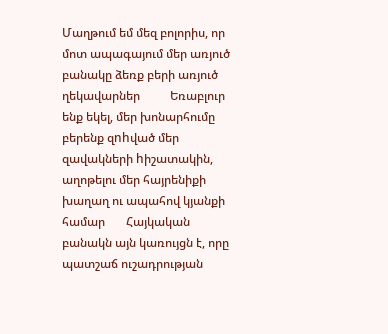Մաղթում եմ մեզ բոլորիս, որ մոտ ապագայում մեր առյուծ բանակը ձեռք բերի առյուծ ղեկավարներ          Եռաբլուր ենք եկել, մեր խոնարհումը բերենք զnhված մեր զավակների hիշատակին, աղոթելու մեր հայրենիքի խաղաղ ու ապահով կյանքի համար       Հայկական բանակն այն կառույցն է, որը պատշաճ ուշադրության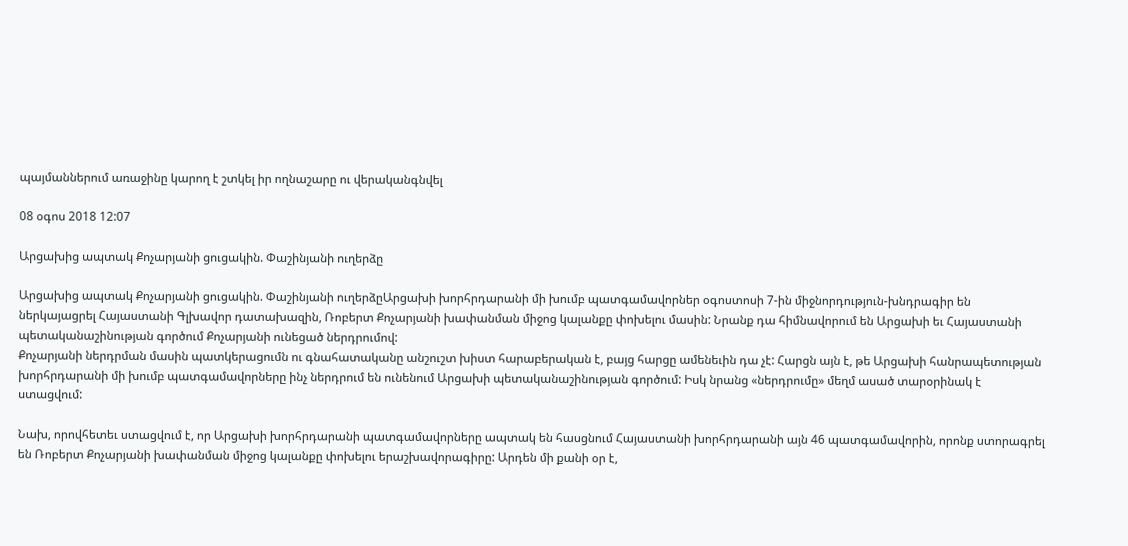պայմաններում առաջինը կարող է շտկել իր ողնաշարը ու վերականգնվել

08 օգոս 2018 12:07

Արցախից ապտակ Քոչարյանի ցուցակին. Փաշինյանի ուղերձը

Արցախից ապտակ Քոչարյանի ցուցակին. Փաշինյանի ուղերձըԱրցախի խորհրդարանի մի խումբ պատգամավորներ օգոստոսի 7-ին միջնորդություն-խնդրագիր են ներկայացրել Հայաստանի Գլխավոր դատախազին, Ռոբերտ Քոչարյանի խափանման միջոց կալանքը փոխելու մասին: Նրանք դա հիմնավորում են Արցախի եւ Հայաստանի պետականաշինության գործում Քոչարյանի ունեցած ներդրումով:
Քոչարյանի ներդրման մասին պատկերացումն ու գնահատականը անշուշտ խիստ հարաբերական է, բայց հարցը ամենեւին դա չէ: Հարցն այն է, թե Արցախի հանրապետության խորհրդարանի մի խումբ պատգամավորները ինչ ներդրում են ունենում Արցախի պետականաշինության գործում: Իսկ նրանց «ներդրումը» մեղմ ասած տարօրինակ է ստացվում:

Նախ, որովհետեւ ստացվում է, որ Արցախի խորհրդարանի պատգամավորները ապտակ են հասցնում Հայաստանի խորհրդարանի այն 46 պատգամավորին, որոնք ստորագրել են Ռոբերտ Քոչարյանի խափանման միջոց կալանքը փոխելու երաշխավորագիրը: Արդեն մի քանի օր է,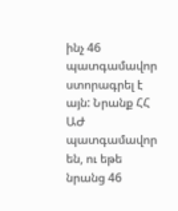ինչ 46 պատգամավոր ստորագրել է այն: Նրանք ՀՀ ԱԺ պատգամավոր են, ու եթե նրանց 46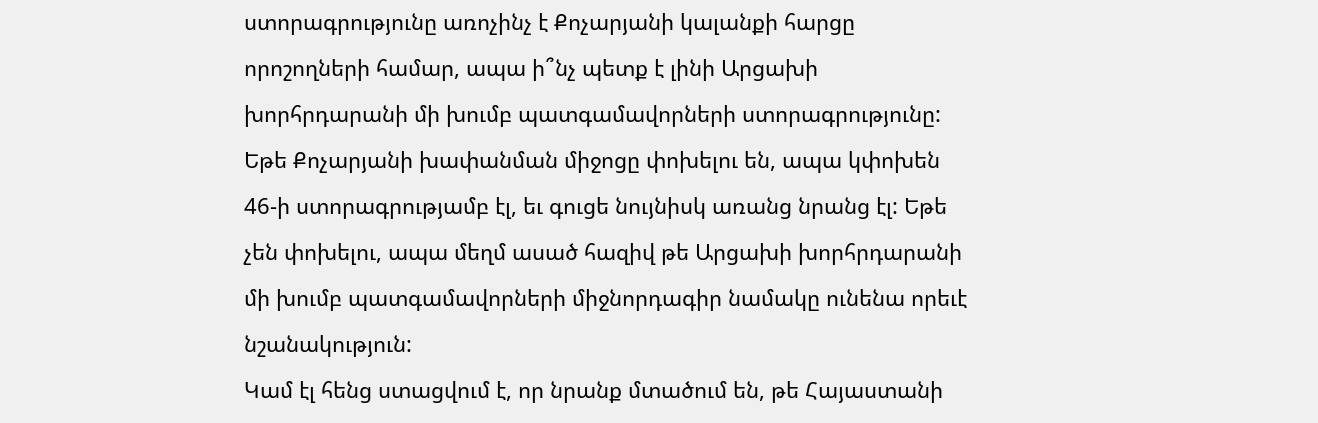ստորագրությունը առոչինչ է Քոչարյանի կալանքի հարցը որոշողների համար, ապա ի՞նչ պետք է լինի Արցախի խորհրդարանի մի խումբ պատգամավորների ստորագրությունը: Եթե Քոչարյանի խափանման միջոցը փոխելու են, ապա կփոխեն 46-ի ստորագրությամբ էլ, եւ գուցե նույնիսկ առանց նրանց էլ: Եթե չեն փոխելու, ապա մեղմ ասած հազիվ թե Արցախի խորհրդարանի մի խումբ պատգամավորների միջնորդագիր նամակը ունենա որեւէ նշանակություն:
Կամ էլ հենց ստացվում է, որ նրանք մտածում են, թե Հայաստանի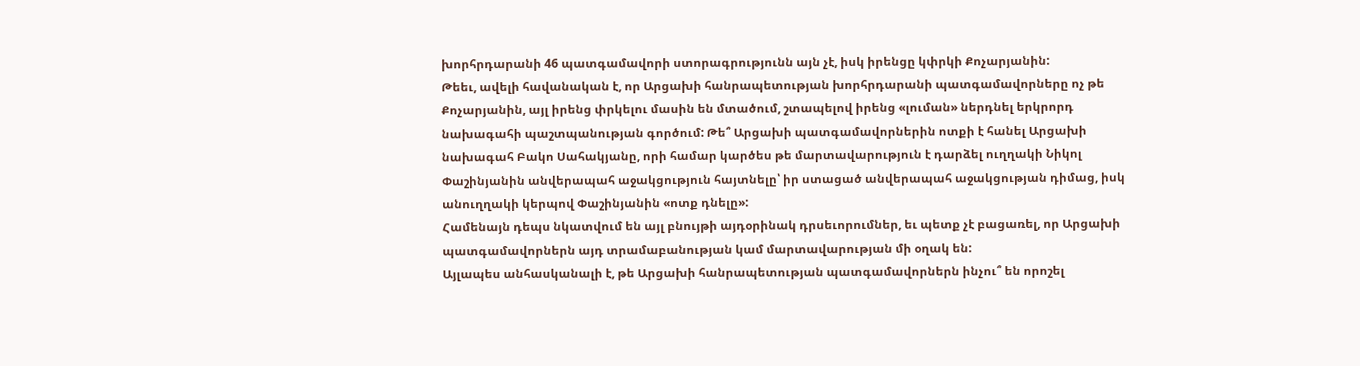խորհրդարանի 46 պատգամավորի ստորագրությունն այն չէ, իսկ իրենցը կփրկի Քոչարյանին:
Թեեւ, ավելի հավանական է, որ Արցախի հանրապետության խորհրդարանի պատգամավորները ոչ թե Քոչարյանին, այլ իրենց փրկելու մասին են մտածում, շտապելով իրենց «լուման» ներդնել երկրորդ նախագահի պաշտպանության գործում: Թե՞ Արցախի պատգամավորներին ոտքի է հանել Արցախի նախագահ Բակո Սահակյանը, որի համար կարծես թե մարտավարություն է դարձել ուղղակի Նիկոլ Փաշինյանին անվերապահ աջակցություն հայտնելը՝ իր ստացած անվերապահ աջակցության դիմաց, իսկ անուղղակի կերպով Փաշինյանին «ոտք դնելը»:
Համենայն դեպս նկատվում են այլ բնույթի այդօրինակ դրսեւորումներ, եւ պետք չէ բացառել, որ Արցախի պատգամավորներն այդ տրամաբանության կամ մարտավարության մի օղակ են:
Այլապես անհասկանալի է, թե Արցախի հանրապետության պատգամավորներն ինչու՞ են որոշել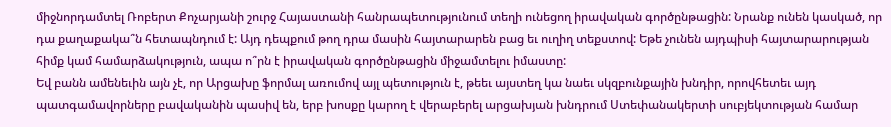միջնորդամտել Ռոբերտ Քոչարյանի շուրջ Հայաստանի հանրապետությունում տեղի ունեցող իրավական գործընթացին: Նրանք ունեն կասկած, որ դա քաղաքակա՞ն հետապնդում է: Այդ դեպքում թող դրա մասին հայտարարեն բաց եւ ուղիղ տեքստով: Եթե չունեն այդպիսի հայտարարության հիմք կամ համարձակություն, ապա ո՞րն է իրավական գործընթացին միջամտելու իմաստը:
Եվ բանն ամենեւին այն չէ, որ Արցախը ֆորմալ առումով այլ պետություն է, թեեւ այստեղ կա նաեւ սկզբունքային խնդիր, որովհետեւ այդ պատգամավորները բավականին պասիվ են, երբ խոսքը կարող է վերաբերել արցախյան խնդրում Ստեփանակերտի սուբյեկտության համար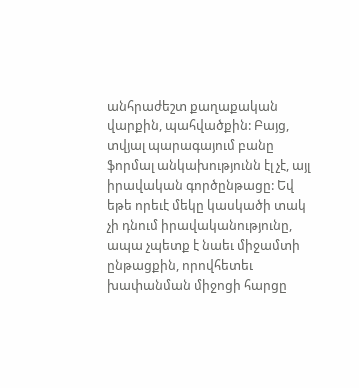անհրաժեշտ քաղաքական վարքին, պահվածքին: Բայց, տվյալ պարագայում բանը ֆորմալ անկախությունն էլ չէ, այլ իրավական գործընթացը: Եվ եթե որեւէ մեկը կասկածի տակ չի դնում իրավականությունը, ապա չպետք է նաեւ միջամտի ընթացքին, որովհետեւ խափանման միջոցի հարցը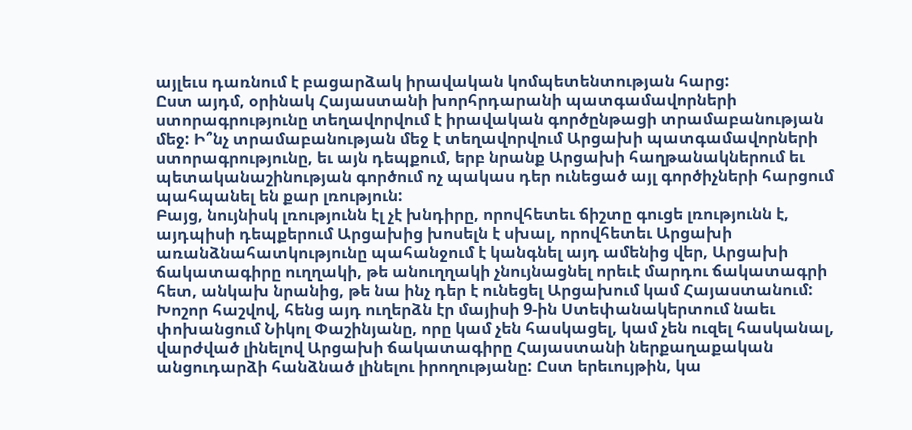այլեւս դառնում է բացարձակ իրավական կոմպետենտության հարց:
Ըստ այդմ, օրինակ Հայաստանի խորհրդարանի պատգամավորների ստորագրությունը տեղավորվում է իրավական գործընթացի տրամաբանության մեջ: Ի՞նչ տրամաբանության մեջ է տեղավորվում Արցախի պատգամավորների ստորագրությունը, եւ այն դեպքում, երբ նրանք Արցախի հաղթանակներում եւ պետականաշինության գործում ոչ պակաս դեր ունեցած այլ գործիչների հարցում պահպանել են քար լռություն:
Բայց, նույնիսկ լռությունն էլ չէ խնդիրը, որովհետեւ ճիշտը գուցե լռությունն է, այդպիսի դեպքերում Արցախից խոսելն է սխալ, որովհետեւ Արցախի առանձնահատկությունը պահանջում է կանգնել այդ ամենից վեր, Արցախի ճակատագիրը ուղղակի, թե անուղղակի չնույնացնել որեւէ մարդու ճակատագրի հետ, անկախ նրանից, թե նա ինչ դեր է ունեցել Արցախում կամ Հայաստանում:
Խոշոր հաշվով, հենց այդ ուղերձն էր մայիսի 9-ին Ստեփանակերտում նաեւ փոխանցում Նիկոլ Փաշինյանը, որը կամ չեն հասկացել, կամ չեն ուզել հասկանալ, վարժված լինելով Արցախի ճակատագիրը Հայաստանի ներքաղաքական անցուդարձի հանձնած լինելու իրողությանը: Ըստ երեւույթին, կա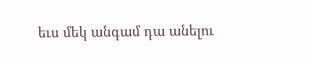եւս մեկ անգամ դա անելու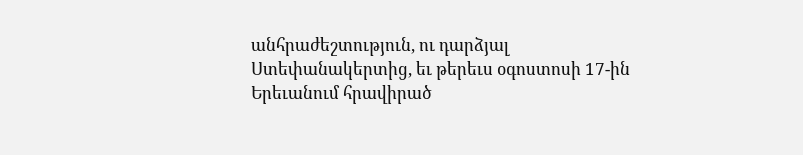անհրաժեշտություն, ու դարձյալ Ստեփանակերտից, եւ թերեւս օգոստոսի 17-ին Երեւանում հրավիրած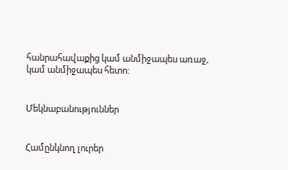հանրահավաքից կամ անմիջապես առաջ, կամ անմիջապես հետո:


Մեկնաբանություններ


Համընկնող լուրեր